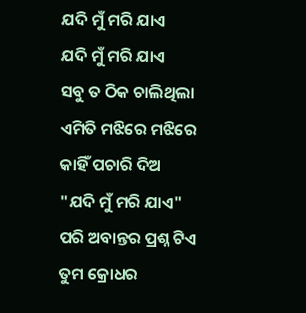ଯଦି ମୁଁ ମରି ଯାଏ
ଯଦି ମୁଁ ମରି ଯାଏ
ସବୁ ତ ଠିକ ଚାଲିଥିଲା
ଏମିତି ମଝିରେ ମଝିରେ
କାହିଁ ପଚାରି ଦିଅ
"ଯଦି ମୁଁ ମରି ଯାଏ"
ପରି ଅବାନ୍ତର ପ୍ରଶ୍ନ ଟିଏ
ତୁମ କ୍ରୋଧର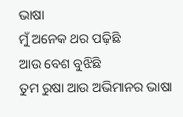ଭାଷା
ମୁଁ ଅନେକ ଥର ପଢ଼ିଛି
ଆଉ ବେଶ ବୁଝିଛି
ତୁମ ରୁଷା ଆଉ ଅଭିମାନର ଭାଷା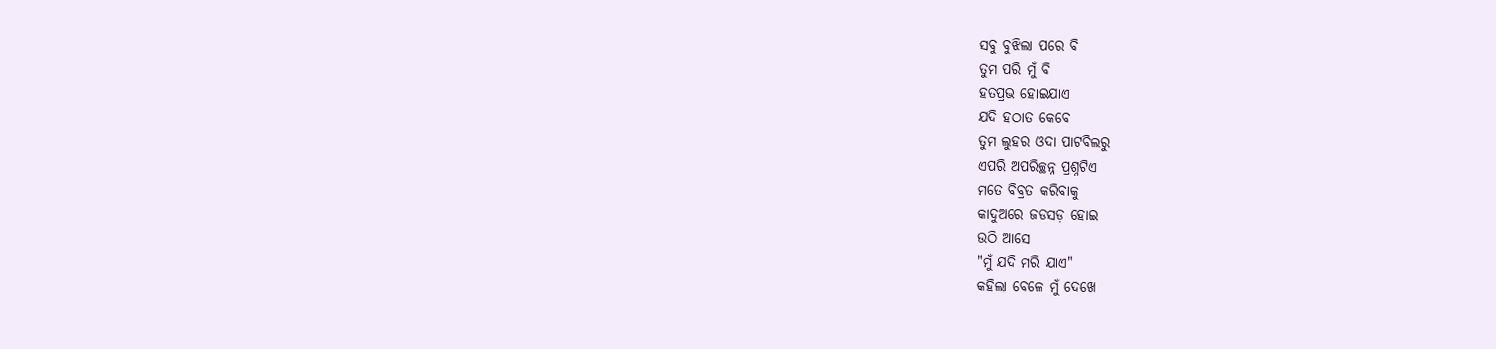ସବୁ ବୁଝିଲା ପରେ ବି
ତୁମ ପରି ମୁଁ ବି
ହତପ୍ରଭ ହୋଇଯାଏ
ଯଦି ହଠାତ କେବେ
ତୁମ ଲୁହର ଓଦା ପାଟବିଲରୁ
ଏପରି ଅପରିଚ୍ଛନ୍ନ ପ୍ରଶ୍ନଟିଏ
ମତେ ବିବ୍ରତ କରିବାକୁ
କାଦୁଅରେ ଜଡସଡ଼ ହୋଇ
ଉଠି ଆସେ
"ମୁଁ ଯଦି ମରି ଯାଏ"
କହିଲା ବେଳେ ମୁଁ ଦେଖେ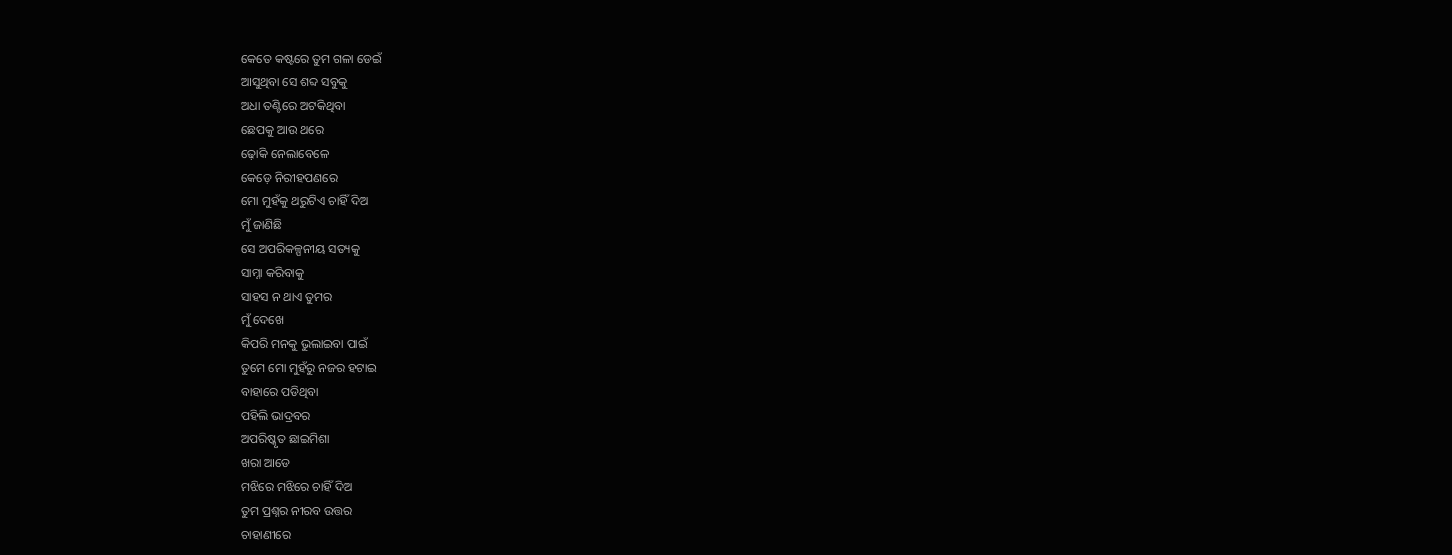କେତେ କଷ୍ଟରେ ତୁମ ଗଳା ଡେଇଁ
ଆସୁଥିବା ସେ ଶବ୍ଦ ସବୁକୁ
ଅଧା ତଣ୍ଟିରେ ଅଟକିଥିବା
ଛେପକୁ ଆଉ ଥରେ
ଢ଼ୋକି ନେଲାବେଳେ
କେଡ଼େ ନିରୀହପଣରେ
ମୋ ମୁହଁକୁ ଥରୁଟିଏ ଚାହିଁ ଦିଅ
ମୁଁ ଜାଣିଛି
ସେ ଅପରିକଳ୍ପନୀୟ ସତ୍ୟକୁ
ସାମ୍ନା କରିବାକୁ
ସାହସ ନ ଥାଏ ତୁମର
ମୁଁ ଦେଖେ
କିପରି ମନକୁ ଭୁଲାଇବା ପାଇଁ
ତୁମେ ମୋ ମୁହଁରୁ ନଜର ହଟାଇ
ବାହାରେ ପଡିଥିବା
ପହିଲି ଭାଦ୍ରବର
ଅପରିଷ୍କୃତ ଛାଇମିଶା
ଖରା ଆଡେ
ମଝିରେ ମଝିରେ ଚାହିଁ ଦିଅ
ତୁମ ପ୍ରଶ୍ନର ନୀରବ ଉତ୍ତର
ଚାହାଣୀରେ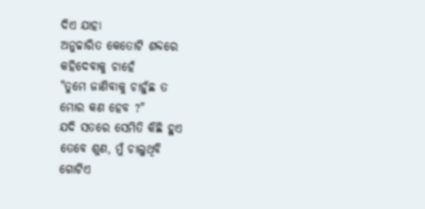ଦିଏ ଯାହା
ଅନୁଚ୍ଚାରିତ କେତୋଟି ଶବ୍ଦରେ
କହିଦେବାକୁ ଚାହେଁ
"ତୁମେ ଜାଣିବାକୁ ଚାହୁଁଛ ତ
ମୋର କଣ ହେବ ?"
ଯଦି ସତରେ ସେମିତି କିଛି ହୁଏ
ତେବେ ଶୁଣ, ମୁଁ ଚାଲୁଥିବି
ଗୋଟିଏ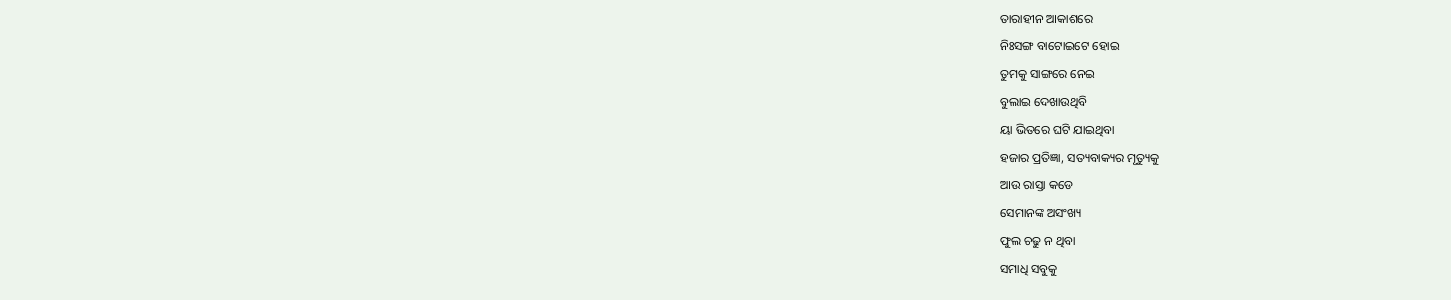ତାରାହୀନ ଆକାଶରେ
ନିଃସଙ୍ଗ ବାଟୋଇଟେ ହୋଇ
ତୁମକୁ ସାଙ୍ଗରେ ନେଇ
ବୁଲାଇ ଦେଖାଉଥିବି
ୟା ଭିତରେ ଘଟି ଯାଇଥିବା
ହଜାର ପ୍ରତିଜ୍ଞା, ସତ୍ୟବାକ୍ୟର ମୃତ୍ୟୁକୁ
ଆଉ ରାସ୍ତା କଡେ
ସେମାନଙ୍କ ଅସଂଖ୍ୟ
ଫୁଲ ଚଢୁ ନ ଥିବା
ସମାଧି ସବୁକୁ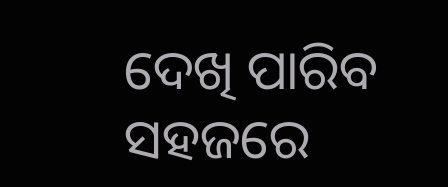ଦେଖି ପାରିବ ସହଜରେ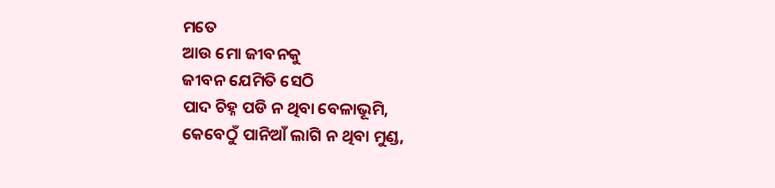ମତେ
ଆଉ ମୋ ଜୀବନକୁ
ଜୀବନ ଯେମିତି ସେଠି
ପାଦ ଚିହ୍ନ ପଡି ନ ଥିବା ବେଳାଭୂମି,
କେବେଠୁଁ ପାନିଆଁ ଲାଗି ନ ଥିବା ମୁଣ୍ଡ,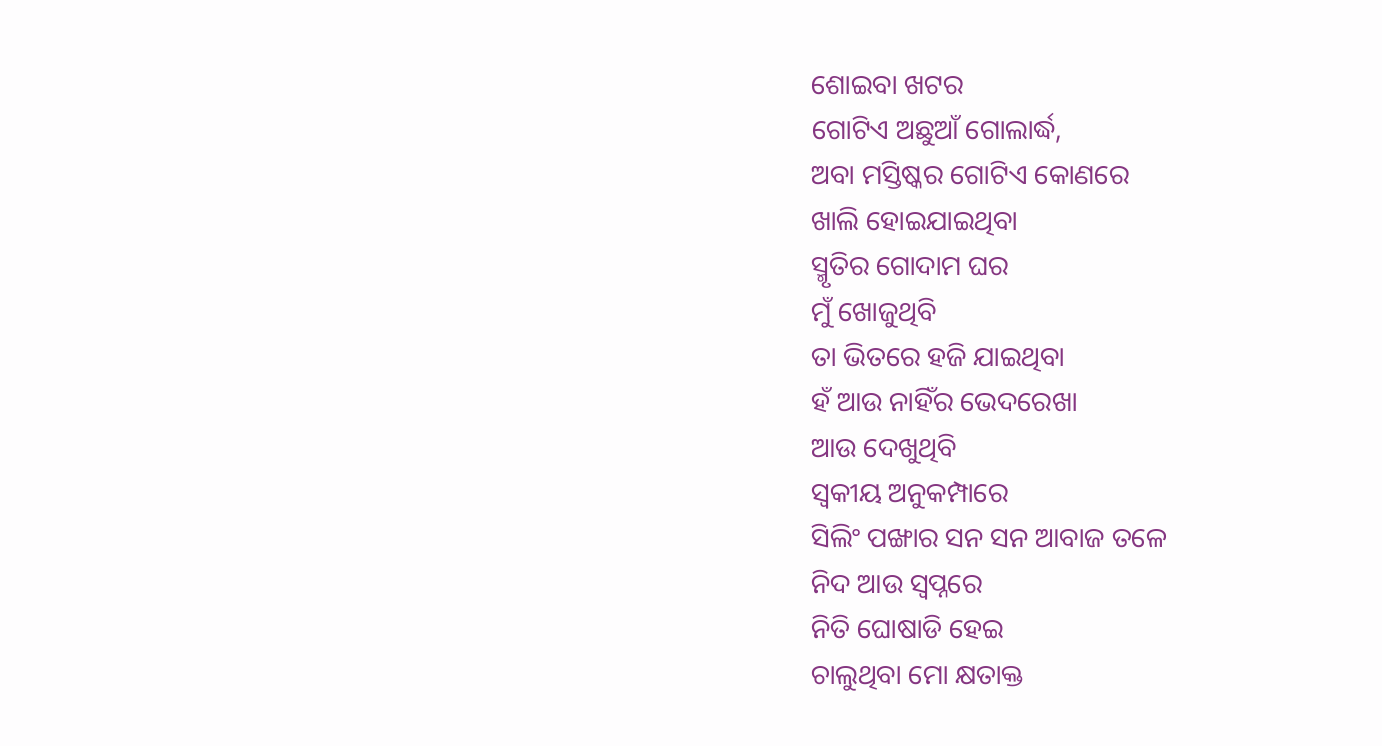ଶୋଇବା ଖଟର
ଗୋଟିଏ ଅଛୁଆଁ ଗୋଲାର୍ଦ୍ଧ,
ଅବା ମସ୍ତିଷ୍କର ଗୋଟିଏ କୋଣରେ
ଖାଲି ହୋଇଯାଇଥିବା
ସ୍ମୃତିର ଗୋଦାମ ଘର
ମୁଁ ଖୋଜୁଥିବି
ତା ଭିତରେ ହଜି ଯାଇଥିବା
ହଁ ଆଉ ନାହିଁର ଭେଦରେଖା
ଆଉ ଦେଖୁଥିବି
ସ୍ଵକୀୟ ଅନୁକମ୍ପାରେ
ସିଲିଂ ପଙ୍ଖାର ସନ ସନ ଆବାଜ ତଳେ
ନିଦ ଆଉ ସ୍ୱପ୍ନରେ
ନିତି ଘୋଷାଡି ହେଇ
ଚାଲୁଥିବା ମୋ କ୍ଷତାକ୍ତ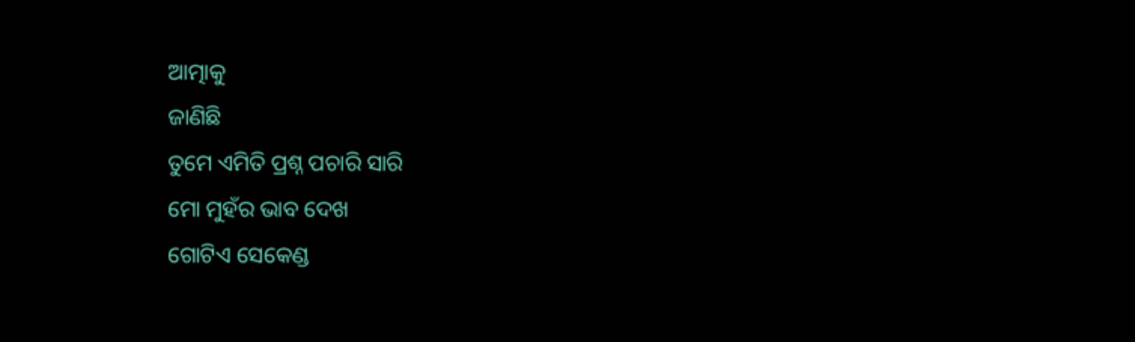ଆତ୍ମାକୁ
ଜାଣିଛି
ତୁମେ ଏମିତି ପ୍ରଶ୍ନ ପଚାରି ସାରି
ମୋ ମୁହଁର ଭାବ ଦେଖ
ଗୋଟିଏ ସେକେଣ୍ଡ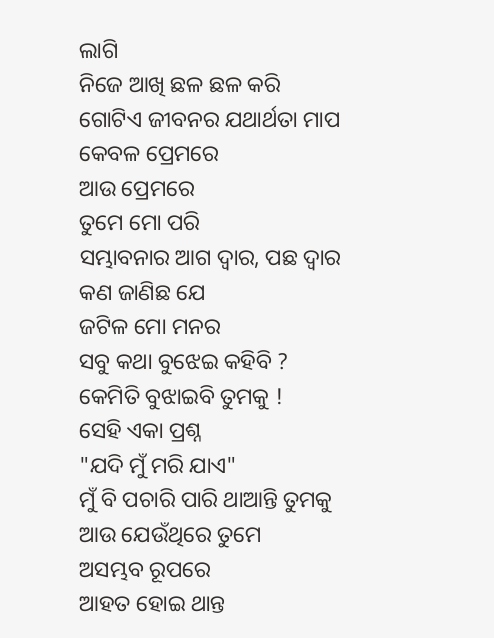ଲାଗି
ନିଜେ ଆଖି ଛଳ ଛଳ କରି
ଗୋଟିଏ ଜୀବନର ଯଥାର୍ଥତା ମାପ
କେବଳ ପ୍ରେମରେ
ଆଉ ପ୍ରେମରେ
ତୁମେ ମୋ ପରି
ସମ୍ଭାବନାର ଆଗ ଦ୍ୱାର, ପଛ ଦ୍ୱାର
କଣ ଜାଣିଛ ଯେ
ଜଟିଳ ମୋ ମନର
ସବୁ କଥା ବୁଝେଇ କହିବି ?
କେମିତି ବୁଝାଇବି ତୁମକୁ !
ସେହି ଏକା ପ୍ରଶ୍ନ
"ଯଦି ମୁଁ ମରି ଯାଏ"
ମୁଁ ବି ପଚାରି ପାରି ଥାଆନ୍ତି ତୁମକୁ
ଆଉ ଯେଉଁଥିରେ ତୁମେ
ଅସମ୍ଭବ ରୂପରେ
ଆହତ ହୋଇ ଥାନ୍ତ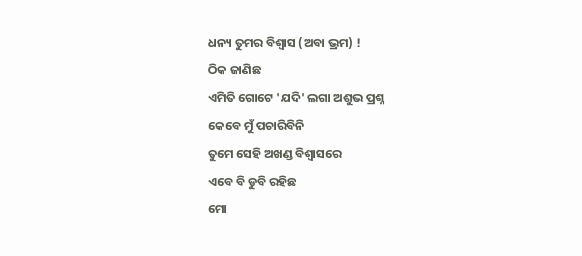ଧନ୍ୟ ତୁମର ବିଶ୍ୱାସ (ଅବା ଭ୍ରମ) !
ଠିକ ଜାଣିଛ
ଏମିତି ଗୋଟେ 'ଯଦି' ଲଗା ଅଶୁଭ ପ୍ରଶ୍ନ
କେବେ ମୁଁ ପଚାରିବିନି
ତୁମେ ସେହି ଅଖଣ୍ଡ ବିଶ୍ୱାସରେ
ଏବେ ବି ଡୁବି ରହିଛ
ମୋ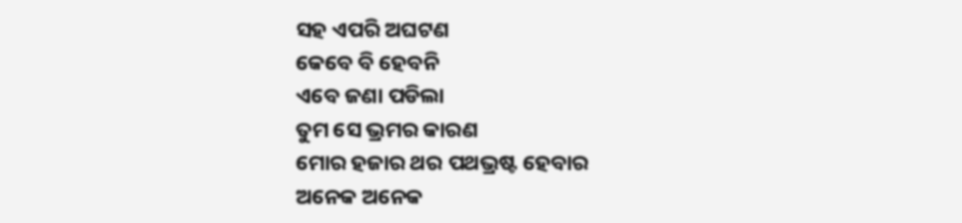ସହ ଏପରି ଅଘଟଣ
କେବେ ବି ହେବନି
ଏବେ ଜଣା ପଡିଲା
ତୁମ ସେ ଭ୍ରମର କାରଣ
ମୋର ହଜାର ଥର ପଥଭ୍ରଷ୍ଟ ହେବାର
ଅନେକ ଅନେକ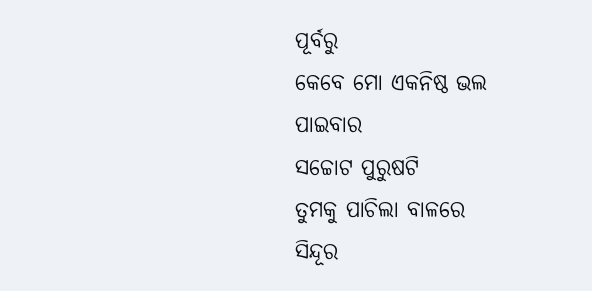ପୂର୍ବରୁ
କେବେ ମୋ ଏକନିଷ୍ଠ ଭଲ ପାଇବାର
ସଚ୍ଚୋଟ ପୁରୁଷଟି
ତୁମକୁ ପାଚିଲା ବାଳରେ
ସିନ୍ଦୂର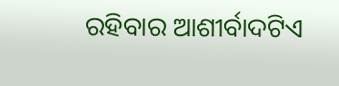ରହିବାର ଆଶୀର୍ବାଦଟିଏ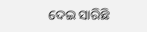ଦେଇ ସାରିଛି